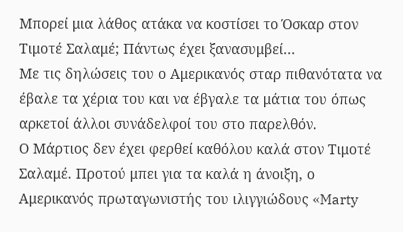Μπορεί μια λάθος ατάκα να κοστίσει το Όσκαρ στον Τιμοτέ Σαλαμέ; Πάντως έχει ξανασυμβεί…
Με τις δηλώσεις του ο Αμερικανός σταρ πιθανότατα να έβαλε τα χέρια του και να έβγαλε τα μάτια του όπως αρκετοί άλλοι συνάδελφοί του στο παρελθόν.
Ο Μάρτιος δεν έχει φερθεί καθόλου καλά στον Τιμοτέ Σαλαμέ. Προτού μπει για τα καλά η άνοιξη, ο Αμερικανός πρωταγωνιστής του ιλιγγιώδους «Marty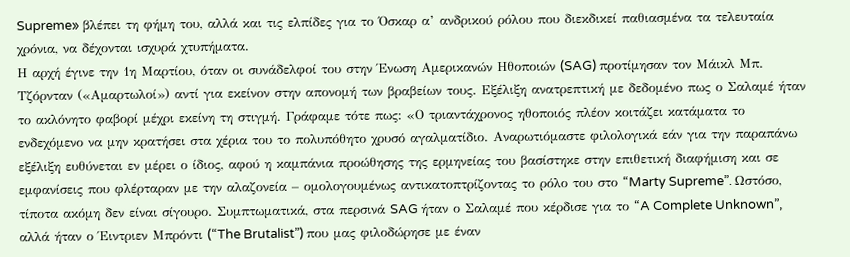Supreme» βλέπει τη φήμη του, αλλά και τις ελπίδες για το Όσκαρ α’ ανδρικού ρόλου που διεκδικεί παθιασμένα τα τελευταία χρόνια, να δέχονται ισχυρά χτυπήματα.
Η αρχή έγινε την 1η Μαρτίου, όταν οι συνάδελφοί του στην Ένωση Αμερικανών Ηθοποιών (SAG) προτίμησαν τον Μάικλ Μπ. Τζόρνταν («Αμαρτωλοί») αντί για εκείνον στην απονομή των βραβείων τους. Εξέλιξη ανατρεπτική με δεδομένο πως ο Σαλαμέ ήταν το ακλόνητο φαβορί μέχρι εκείνη τη στιγμή. Γράφαμε τότε πως: «Ο τριαντάχρονος ηθοποιός πλέον κοιτάζει κατάματα το ενδεχόμενο να μην κρατήσει στα χέρια του το πολυπόθητο χρυσό αγαλματίδιο. Αναρωτιόμαστε φιλολογικά εάν για την παραπάνω εξέλιξη ευθύνεται εν μέρει ο ίδιος, αφού η καμπάνια προώθησης της ερμηνείας του βασίστηκε στην επιθετική διαφήμιση και σε εμφανίσεις που φλέρταραν με την αλαζονεία – ομολογουμένως αντικατοπτρίζοντας το ρόλο του στο “Marty Supreme”. Ωστόσο, τίποτα ακόμη δεν είναι σίγουρο. Συμπτωματικά, στα περσινά SAG ήταν ο Σαλαμέ που κέρδισε για το “A Complete Unknown”, αλλά ήταν ο Έιντριεν Μπρόντι (“The Brutalist”) που μας φιλοδώρησε με έναν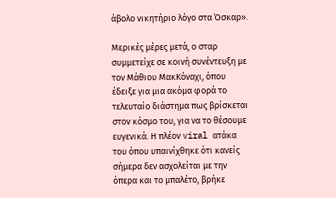άβολο νικητήριο λόγο στα Όσκαρ».

Μερικές μέρες μετά, ο σταρ συμμετείχε σε κοινή συνέντευξη με τον Μάθιου ΜακΚόναχι, όπου έδειξε για μια ακόμα φορά το τελευταίο διάστημα πως βρίσκεται στον κόσμο του, για να το θέσουμε ευγενικά. Η πλέον viral ατάκα του όπου υπαινίχθηκε ότι κανείς σήμερα δεν ασχολείται με την όπερα και το μπαλέτο, βρήκε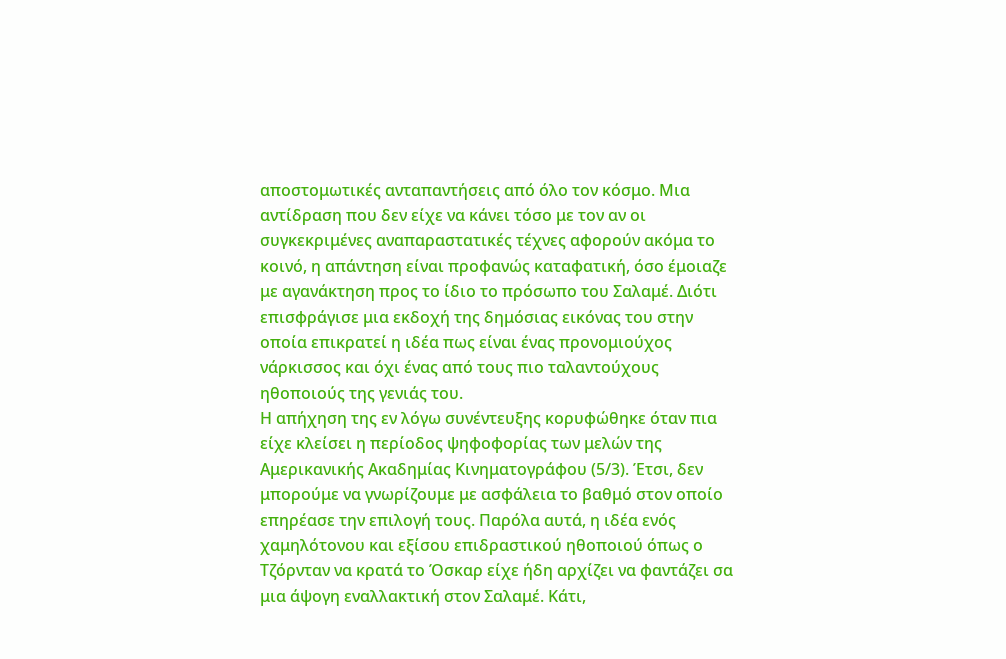αποστομωτικές ανταπαντήσεις από όλο τον κόσμο. Μια αντίδραση που δεν είχε να κάνει τόσο με τον αν οι συγκεκριμένες αναπαραστατικές τέχνες αφορούν ακόμα το κοινό, η απάντηση είναι προφανώς καταφατική, όσο έμοιαζε με αγανάκτηση προς το ίδιο το πρόσωπο του Σαλαμέ. Διότι επισφράγισε μια εκδοχή της δημόσιας εικόνας του στην οποία επικρατεί η ιδέα πως είναι ένας προνομιούχος νάρκισσος και όχι ένας από τους πιο ταλαντούχους ηθοποιούς της γενιάς του.
Η απήχηση της εν λόγω συνέντευξης κορυφώθηκε όταν πια είχε κλείσει η περίοδος ψηφοφορίας των μελών της Αμερικανικής Ακαδημίας Κινηματογράφου (5/3). Έτσι, δεν μπορούμε να γνωρίζουμε με ασφάλεια το βαθμό στον οποίο επηρέασε την επιλογή τους. Παρόλα αυτά, η ιδέα ενός χαμηλότονου και εξίσου επιδραστικού ηθοποιού όπως ο Τζόρνταν να κρατά το Όσκαρ είχε ήδη αρχίζει να φαντάζει σα μια άψογη εναλλακτική στον Σαλαμέ. Κάτι,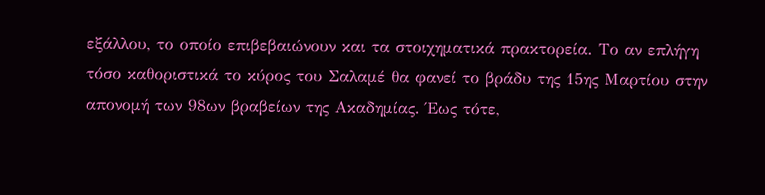εξάλλου, το οποίο επιβεβαιώνουν και τα στοιχηματικά πρακτορεία. Το αν επλήγη τόσο καθοριστικά το κύρος του Σαλαμέ θα φανεί το βράδυ της 15ης Μαρτίου στην απονομή των 98ων βραβείων της Ακαδημίας. Έως τότε,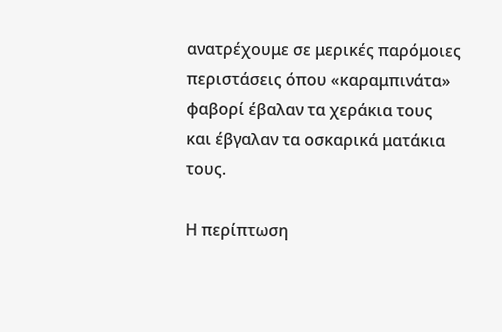ανατρέχουμε σε μερικές παρόμοιες περιστάσεις όπου «καραμπινάτα» φαβορί έβαλαν τα χεράκια τους και έβγαλαν τα οσκαρικά ματάκια τους.

Η περίπτωση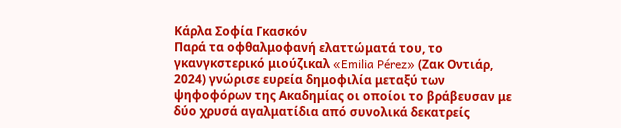Κάρλα Σοφία Γκασκόν
Παρά τα οφθαλμοφανή ελαττώματά του, το γκανγκστερικό μιούζικαλ «Emilia Pérez» (Ζακ Οντιάρ, 2024) γνώρισε ευρεία δημοφιλία μεταξύ των ψηφοφόρων της Ακαδημίας οι οποίοι το βράβευσαν με δύο χρυσά αγαλματίδια από συνολικά δεκατρείς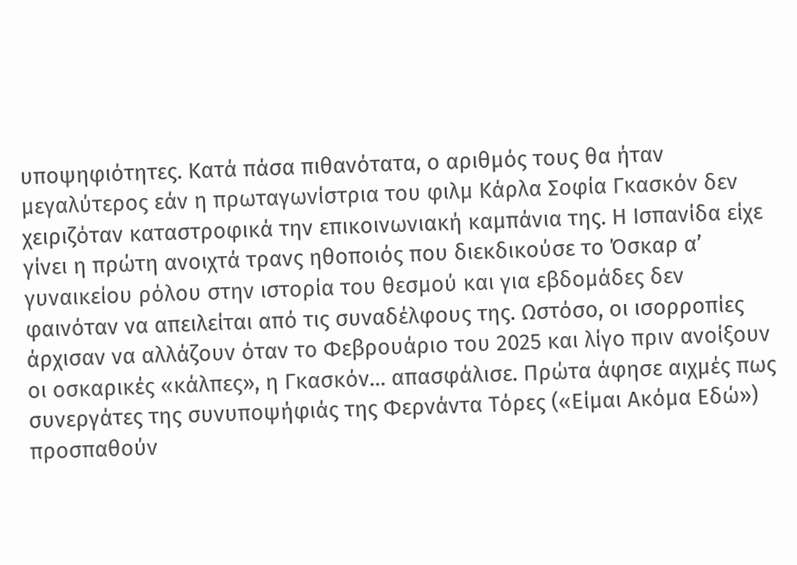υποψηφιότητες. Κατά πάσα πιθανότατα, ο αριθμός τους θα ήταν μεγαλύτερος εάν η πρωταγωνίστρια του φιλμ Κάρλα Σοφία Γκασκόν δεν χειριζόταν καταστροφικά την επικοινωνιακή καμπάνια της. Η Ισπανίδα είχε γίνει η πρώτη ανοιχτά τρανς ηθοποιός που διεκδικούσε το Όσκαρ α’ γυναικείου ρόλου στην ιστορία του θεσμού και για εβδομάδες δεν φαινόταν να απειλείται από τις συναδέλφους της. Ωστόσο, οι ισορροπίες άρχισαν να αλλάζουν όταν το Φεβρουάριο του 2025 και λίγο πριν ανοίξουν οι οσκαρικές «κάλπες», η Γκασκόν… απασφάλισε. Πρώτα άφησε αιχμές πως συνεργάτες της συνυποψήφιάς της Φερνάντα Τόρες («Είμαι Ακόμα Εδώ») προσπαθούν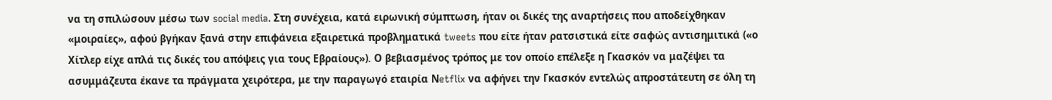να τη σπιλώσουν μέσω των social media. Στη συνέχεια, κατά ειρωνική σύμπτωση, ήταν οι δικές της αναρτήσεις που αποδείχθηκαν «μοιραίες», αφού βγήκαν ξανά στην επιφάνεια εξαιρετικά προβληματικά tweets που είτε ήταν ρατσιστικά είτε σαφώς αντισημιτικά («ο Χίτλερ είχε απλά τις δικές του απόψεις για τους Εβραίους»). Ο βεβιασμένος τρόπος με τον οποίο επέλεξε η Γκασκόν να μαζέψει τα ασυμμάζευτα έκανε τα πράγματα χειρότερα, με την παραγωγό εταιρία Νetflix να αφήνει την Γκασκόν εντελώς απροστάτευτη σε όλη τη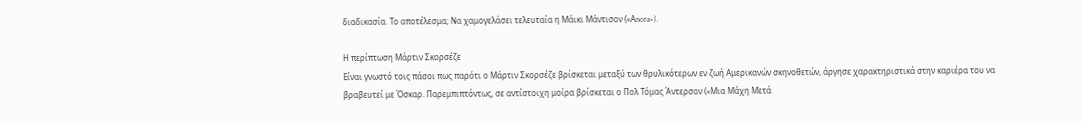διαδικασία. Το αποτέλεσμα; Να χαμογελάσει τελευταία η Μάικι Μάντισον («Αnora»).

Η περίπτωση Μάρτιν Σκορσέζε
Είναι γνωστό τοις πάσοι πως παρότι ο Μάρτιν Σκορσέζε βρίσκεται μεταξύ των θρυλικότερων εν ζωή Αμερικανών σκηνοθετών, άργησε χαρακτηριστικά στην καριέρα του να βραβευτεί με Όσκαρ. Παρεμπιπτόντως, σε αντίστοιχη μοίρα βρίσκεται ο Πολ Τόμας Άντερσον («Μια Μάχη Μετά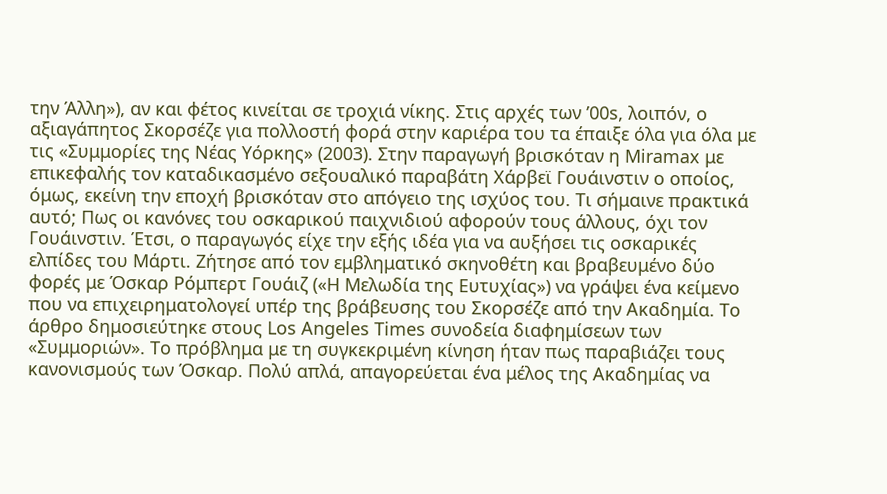την Άλλη»), αν και φέτος κινείται σε τροχιά νίκης. Στις αρχές των ’00s, λοιπόν, ο αξιαγάπητος Σκορσέζε για πολλοστή φορά στην καριέρα του τα έπαιξε όλα για όλα με τις «Συμμορίες της Νέας Υόρκης» (2003). Στην παραγωγή βρισκόταν η Miramax με επικεφαλής τον καταδικασμένο σεξουαλικό παραβάτη Χάρβεϊ Γουάινστιν ο οποίος, όμως, εκείνη την εποχή βρισκόταν στο απόγειο της ισχύος του. Τι σήμαινε πρακτικά αυτό; Πως οι κανόνες του οσκαρικού παιχνιδιού αφορούν τους άλλους, όχι τον Γουάινστιν. Έτσι, ο παραγωγός είχε την εξής ιδέα για να αυξήσει τις οσκαρικές ελπίδες του Μάρτι. Ζήτησε από τον εμβληματικό σκηνοθέτη και βραβευμένο δύο φορές με Όσκαρ Ρόμπερτ Γουάιζ («Η Μελωδία της Ευτυχίας») να γράψει ένα κείμενο που να επιχειρηματολογεί υπέρ της βράβευσης του Σκορσέζε από την Ακαδημία. Το άρθρο δημοσιεύτηκε στους Los Angeles Times συνοδεία διαφημίσεων των «Συμμοριών». Το πρόβλημα με τη συγκεκριμένη κίνηση ήταν πως παραβιάζει τους κανονισμούς των Όσκαρ. Πολύ απλά, απαγορεύεται ένα μέλος της Ακαδημίας να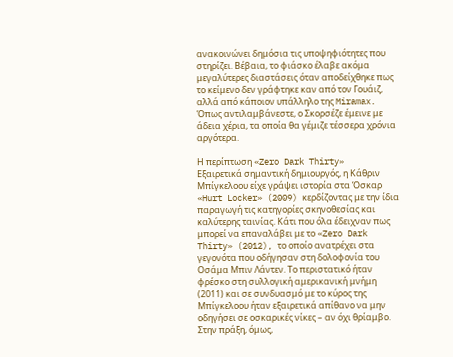ανακοινώνει δημόσια τις υποψηφιότητες που στηρίζει. Βέβαια, το φιάσκο έλαβε ακόμα μεγαλύτερες διαστάσεις όταν αποδείχθηκε πως το κείμενο δεν γράφτηκε καν από τον Γουάιζ, αλλά από κάποιον υπάλληλο της Miramax. Όπως αντιλαμβάνεστε, ο Σκορσέζε έμεινε με άδεια χέρια, τα οποία θα γέμιζε τέσσερα χρόνια αργότερα.

Η περίπτωση «Zero Dark Thirty»
Εξαιρετικά σημαντική δημιουργός, η Κάθριν Μπίγκελοου είχε γράψει ιστορία στα Όσκαρ «Hurt Locker» (2009) κερδίζοντας με την ίδια παραγωγή τις κατηγορίες σκηνοθεσίας και καλύτερης ταινίας. Κάτι που όλα έδειχναν πως μπορεί να επαναλάβει με το «Zero Dark Thirty» (2012), το οποίο ανατρέχει στα γεγονότα που οδήγησαν στη δολοφονία του Οσάμα Μπιν Λάντεν. Το περιστατικό ήταν φρέσκο στη συλλογική αμερικανική μνήμη (2011) και σε συνδυασμό με το κύρος της Μπίγκελοου ήταν εξαιρετικά απίθανο να μην οδηγήσει σε οσκαρικές νίκες – αν όχι θρίαμβο. Στην πράξη, όμως,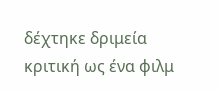δέχτηκε δριμεία κριτική ως ένα φιλμ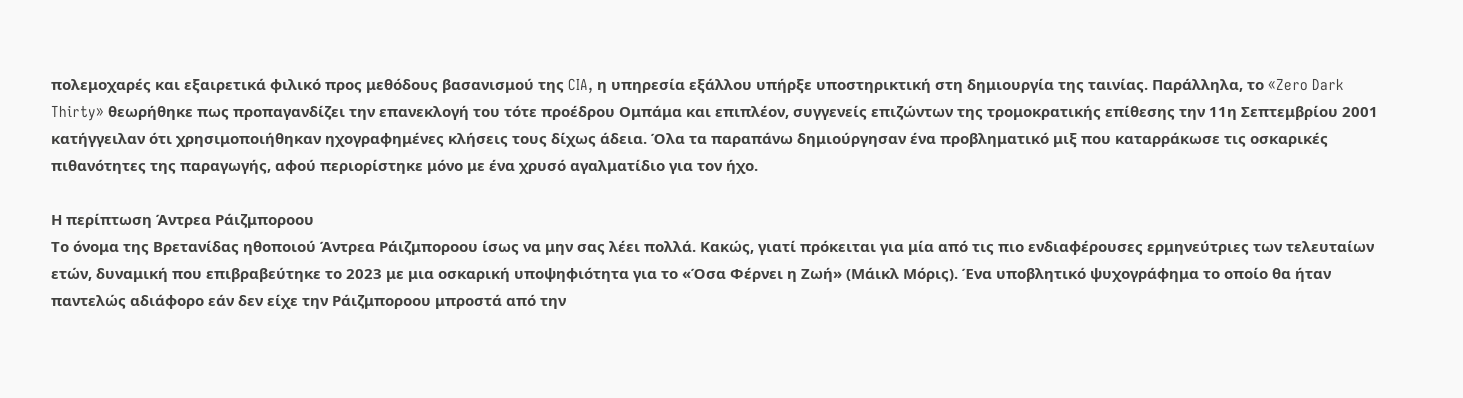πολεμοχαρές και εξαιρετικά φιλικό προς μεθόδους βασανισμού της CIA, η υπηρεσία εξάλλου υπήρξε υποστηρικτική στη δημιουργία της ταινίας. Παράλληλα, το «Zero Dark Thirty» θεωρήθηκε πως προπαγανδίζει την επανεκλογή του τότε προέδρου Ομπάμα και επιπλέον, συγγενείς επιζώντων της τρομοκρατικής επίθεσης την 11η Σεπτεμβρίου 2001 κατήγγειλαν ότι χρησιμοποιήθηκαν ηχογραφημένες κλήσεις τους δίχως άδεια. Όλα τα παραπάνω δημιούργησαν ένα προβληματικό μιξ που καταρράκωσε τις οσκαρικές πιθανότητες της παραγωγής, αφού περιορίστηκε μόνο με ένα χρυσό αγαλματίδιο για τον ήχο.

Η περίπτωση Άντρεα Ράιζμποροου
Το όνομα της Βρετανίδας ηθοποιού Άντρεα Ράιζμποροου ίσως να μην σας λέει πολλά. Κακώς, γιατί πρόκειται για μία από τις πιο ενδιαφέρουσες ερμηνεύτριες των τελευταίων ετών, δυναμική που επιβραβεύτηκε το 2023 με μια οσκαρική υποψηφιότητα για το «Όσα Φέρνει η Ζωή» (Μάικλ Μόρις). Ένα υποβλητικό ψυχογράφημα το οποίο θα ήταν παντελώς αδιάφορο εάν δεν είχε την Ράιζμποροου μπροστά από την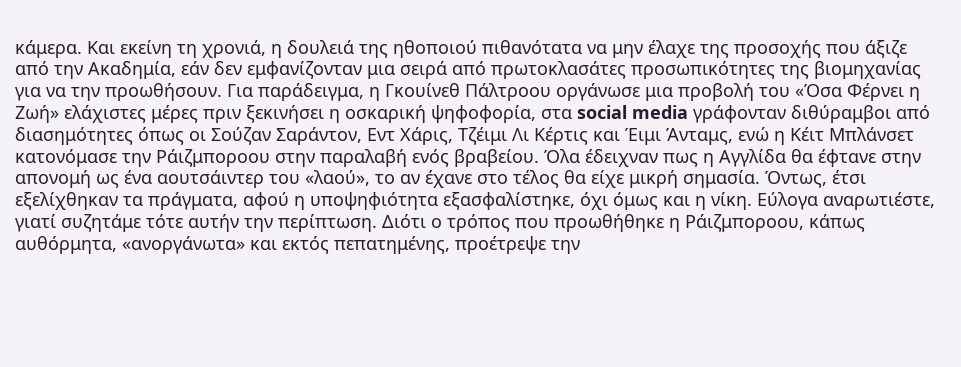κάμερα. Και εκείνη τη χρονιά, η δουλειά της ηθοποιού πιθανότατα να μην έλαχε της προσοχής που άξιζε από την Ακαδημία, εάν δεν εμφανίζονταν μια σειρά από πρωτοκλασάτες προσωπικότητες της βιομηχανίας για να την προωθήσουν. Για παράδειγμα, η Γκουίνεθ Πάλτροου οργάνωσε μια προβολή του «Όσα Φέρνει η Ζωή» ελάχιστες μέρες πριν ξεκινήσει η οσκαρική ψηφοφορία, στα social media γράφονταν διθύραμβοι από διασημότητες όπως οι Σούζαν Σαράντον, Εντ Χάρις, Τζέιμι Λι Κέρτις και Έιμι Άνταμς, ενώ η Κέιτ Μπλάνσετ κατονόμασε την Ράιζμποροου στην παραλαβή ενός βραβείου. Όλα έδειχναν πως η Αγγλίδα θα έφτανε στην απονομή ως ένα αουτσάιντερ του «λαού», το αν έχανε στο τέλος θα είχε μικρή σημασία. Όντως, έτσι εξελίχθηκαν τα πράγματα, αφού η υποψηφιότητα εξασφαλίστηκε, όχι όμως και η νίκη. Εύλογα αναρωτιέστε, γιατί συζητάμε τότε αυτήν την περίπτωση. Διότι ο τρόπος που προωθήθηκε η Ράιζμποροου, κάπως αυθόρμητα, «ανοργάνωτα» και εκτός πεπατημένης, προέτρεψε την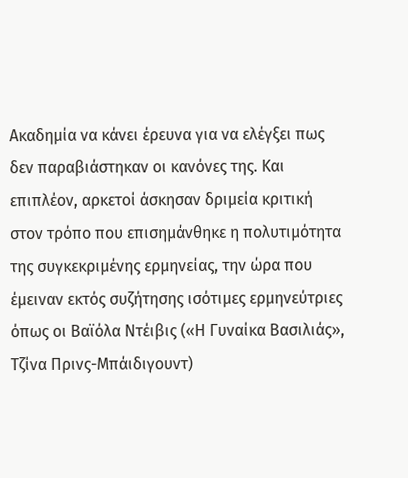Ακαδημία να κάνει έρευνα για να ελέγξει πως δεν παραβιάστηκαν οι κανόνες της. Και επιπλέον, αρκετοί άσκησαν δριμεία κριτική στον τρόπο που επισημάνθηκε η πολυτιμότητα της συγκεκριμένης ερμηνείας, την ώρα που έμειναν εκτός συζήτησης ισότιμες ερμηνεύτριες όπως οι Βαϊόλα Ντέιβις («Η Γυναίκα Βασιλιάς», Τζίνα Πρινς-Μπάιδιγουντ)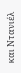και Ντανιέλ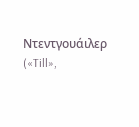Ντεντγουάιλερ («Till»,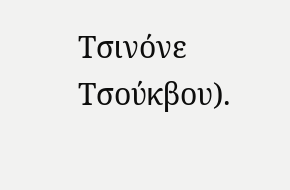Τσινόνε Τσούκβου).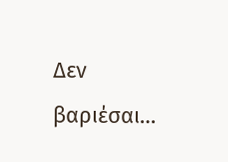Δεν βαριέσαι…